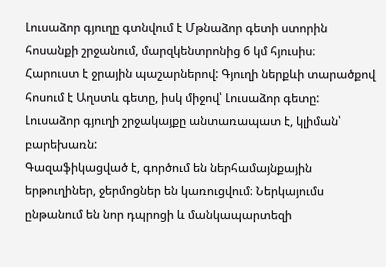Լուսաձոր գյուղը գտնվում է Մթնաձոր գետի ստորին հոսանքի շրջանում, մարզկենտրոնից 6 կմ հյուսիս։
Հարուստ է ջրային պաշարներով: Գյուղի ներքևի տարածքով հոսում է Աղստև գետը, իսկ միջով՝ Լուսաձոր գետը: Լուսաձոր գյուղի շրջակայքը անտառապատ է, կլիման՝ բարեխառն:
Գազաֆիկացված է, գործում են ներհամայնքային երթուղիներ, ջերմոցներ են կառուցվում։ Ներկայումս ընթանում են նոր դպրոցի և մանկապարտեզի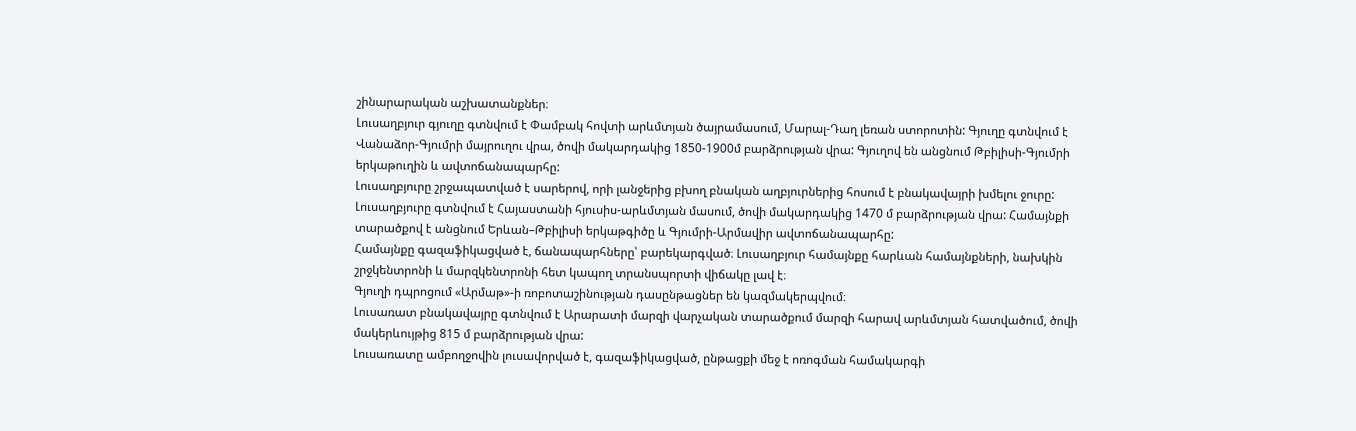շինարարական աշխատանքներ։
Լուսաղբյուր գյուղը գտնվում է Փամբակ հովտի արևմտյան ծայրամասում, Մարալ-Դաղ լեռան ստորոտին: Գյուղը գտնվում է Վանաձոր-Գյումրի մայրուղու վրա, ծովի մակարդակից 1850-1900մ բարձրության վրա: Գյուղով են անցնում Թբիլիսի-Գյումրի երկաթուղին և ավտոճանապարհը:
Լուսաղբյուրը շրջապատված է սարերով, որի լանջերից բխող բնական աղբյուրներից հոսում է բնակավայրի խմելու ջուրը:
Լուսաղբյուրը գտնվում է Հայաստանի հյուսիս-արևմտյան մասում, ծովի մակարդակից 1470 մ բարձրության վրա: Համայնքի տարածքով է անցնում Երևան–Թբիլիսի երկաթգիծը և Գյումրի-Արմավիր ավտոճանապարհը:
Համայնքը գազաֆիկացված է, ճանապարհները՝ բարեկարգված։ Լուսաղբյուր համայնքը հարևան համայնքների, նախկին շրջկենտրոնի և մարզկենտրոնի հետ կապող տրանսպորտի վիճակը լավ է։
Գյուղի դպրոցում «Արմաթ»-ի ռոբոտաշինության դասընթացներ են կազմակերպվում։
Լուսառատ բնակավայրը գտնվում է Արարատի մարզի վարչական տարածքում մարզի հարավ արևմտյան հատվածում, ծովի մակերևույթից 815 մ բարձրության վրա:
Լուսառատը ամբողջովին լուսավորված է, գազաֆիկացված, ընթացքի մեջ է ոռոգման համակարգի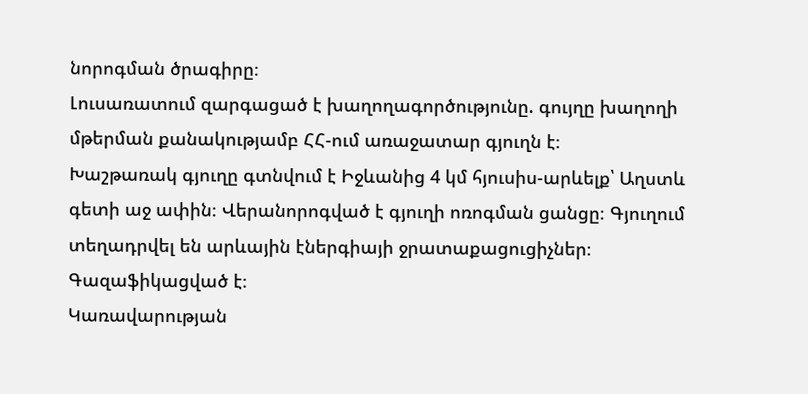նորոգման ծրագիրը։
Լուսառատում զարգացած է խաղողագործությունը. գույղը խաղողի մթերման քանակությամբ ՀՀ-ում առաջատար գյուղն է։
Խաշթառակ գյուղը գտնվում է Իջևանից 4 կմ հյուսիս-արևելք՝ Աղստև գետի աջ ափին։ Վերանորոգված է գյուղի ոռոգման ցանցը։ Գյուղում տեղադրվել են արևային էներգիայի ջրատաքացուցիչներ։ Գազաֆիկացված է։
Կառավարության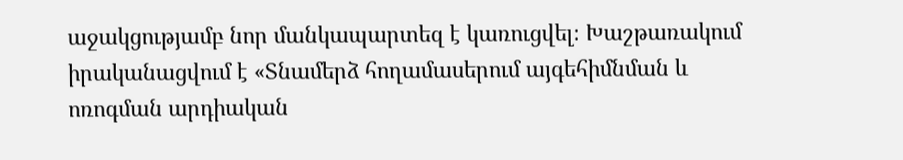աջակցությամբ նոր մանկապարտեզ է կառուցվել։ Խաշթառակում իրականացվում է «Տնամերձ հողամասերում այգեհիմնման և ոռոգման արդիական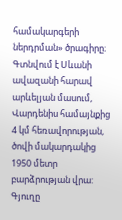համակարգերի ներդրման» ծրագիրը։
Գտնվում է Սևանի ավազանի հարավ արևելյան մասում, Վարդենիս համայնքից 4 կմ հեռավորության, ծովի մակարդակից 1950 մետր բարձրության վրա:
Գյուղը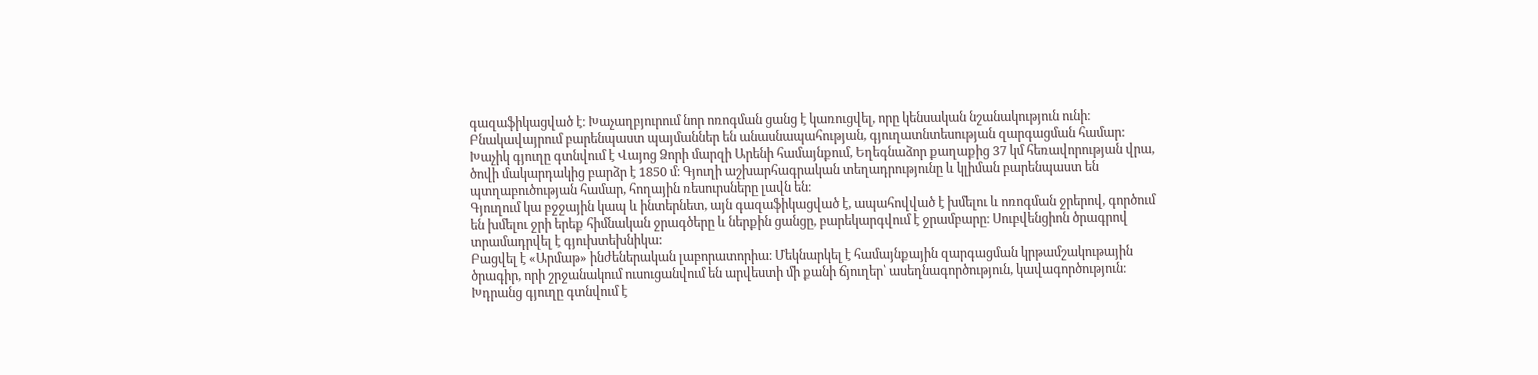գազաֆիկացված է։ Խաչաղբյուրում նոր ոռոգման ցանց է կառուցվել, որը կենսական նշանակություն ունի։
Բնակավայրում բարենպաստ պայմաններ են անասնապահության, գյուղատնտեսության զարգացման համար:
Խաչիկ գյուղը գտնվում է Վայոց Ձորի մարզի Արենի համայնքում, Եղեգնաձոր քաղաքից 37 կմ հեռավորության վրա, ծովի մակարդակից բարձր է 1850 մ։ Գյուղի աշխարհագրական տեղադրությունը և կլիման բարենպաստ են պտղաբուծության համար, հողային ռեսուրսները լավն են։
Գյուղում կա բջջային կապ և ինտերնետ, այն գազաֆիկացված է, ապահովված է խմելու և ոռոգման ջրերով, գործում են խմելու ջրի երեք հիմնական ջրագծերը և ներքին ցանցը, բարեկարգվում է ջրամբարը։ Սուբվենցիոն ծրագրով տրամադրվել է գյուխտեխնիկա:
Բացվել է «Արմաթ» ինժեներական լաբորատորիա։ Մեկնարկել է համայնքային զարգացման կրթամշակութային ծրագիր, որի շրջանակում ուսուցանվում են արվեստի մի քանի ճյուղեր՝ ասեղնագործություն, կավագործություն։
Խդրանց գյուղը գտնվում է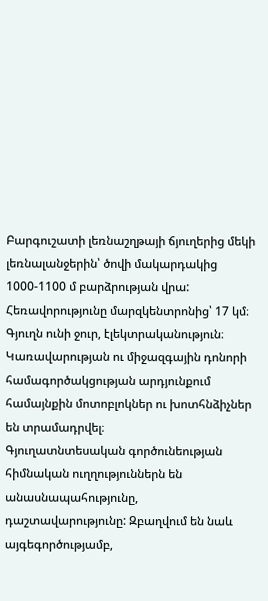Բարգուշատի լեռնաշղթայի ճյուղերից մեկի լեռնալանջերին՝ ծովի մակարդակից 1000-1100 մ բարձրության վրա: Հեռավորությունը մարզկենտրոնից՝ 17 կմ։
Գյուղն ունի ջուր, էլեկտրականություն։ Կառավարության ու միջազգային դոնորի համագործակցության արդյունքում համայնքին մոտոբլոկներ ու խոտհնձիչներ են տրամադրվել։
Գյուղատնտեսական գործունեության հիմնական ուղղություններն են անասնապահությունը, դաշտավարությունը: Զբաղվում են նաև այգեգործությամբ,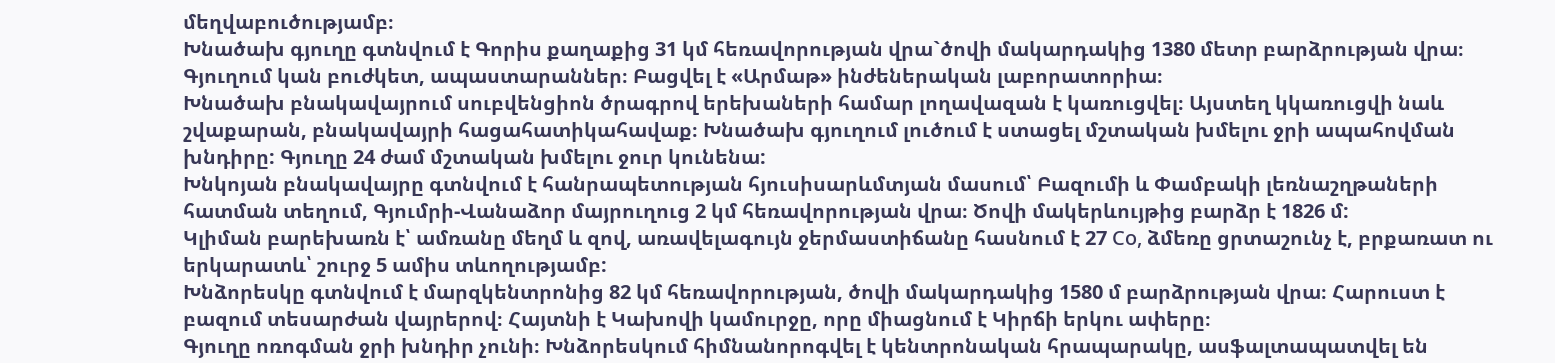մեղվաբուծությամբ։
Խնածախ գյուղը գտնվում է Գորիս քաղաքից 31 կմ հեռավորության վրա`ծովի մակարդակից 1380 մետր բարձրության վրա։ Գյուղում կան բուժկետ, ապաստարաններ։ Բացվել է «Արմաթ» ինժեներական լաբորատորիա։
Խնածախ բնակավայրում սուբվենցիոն ծրագրով երեխաների համար լողավազան է կառուցվել։ Այստեղ կկառուցվի նաև շվաքարան, բնակավայրի հացահատիկահավաք։ Խնածախ գյուղում լուծում է ստացել մշտական խմելու ջրի ապահովման խնդիրը: Գյուղը 24 ժամ մշտական խմելու ջուր կունենա:
Խնկոյան բնակավայրը գտնվում է հանրապետության հյուսիսարևմտյան մասում՝ Բազումի և Փամբակի լեռնաշղթաների հատման տեղում, Գյումրի-Վանաձոր մայրուղուց 2 կմ հեռավորության վրա։ Ծովի մակերևույթից բարձր է 1826 մ:
Կլիման բարեխառն է՝ ամռանը մեղմ և զով, առավելագույն ջերմաստիճանը հասնում է 27 Cо, ձմեռը ցրտաշունչ է, բրքառատ ու երկարատև՝ շուրջ 5 ամիս տևողությամբ:
Խնձորեսկը գտնվում է մարզկենտրոնից 82 կմ հեռավորության, ծովի մակարդակից 1580 մ բարձրության վրա։ Հարուստ է բազում տեսարժան վայրերով։ Հայտնի է Կախովի կամուրջը, որը միացնում է Կիրճի երկու ափերը։
Գյուղը ոռոգման ջրի խնդիր չունի։ Խնձորեսկում հիմնանորոգվել է կենտրոնական հրապարակը, ասֆալտապատվել են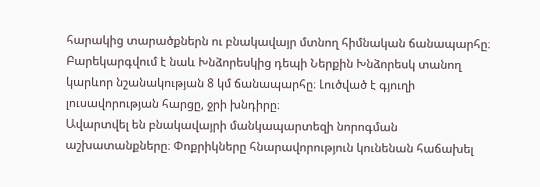հարակից տարածքներն ու բնակավայր մտնող հիմնական ճանապարհը։ Բարեկարգվում է նաև Խնձորեսկից դեպի Ներքին Խնձորեսկ տանող կարևոր նշանակության 8 կմ ճանապարհը։ Լուծված է գյուղի լուսավորության հարցը, ջրի խնդիրը։
Ավարտվել են բնակավայրի մանկապարտեզի նորոգման աշխատանքները։ Փոքրիկները հնարավորություն կունենան հաճախել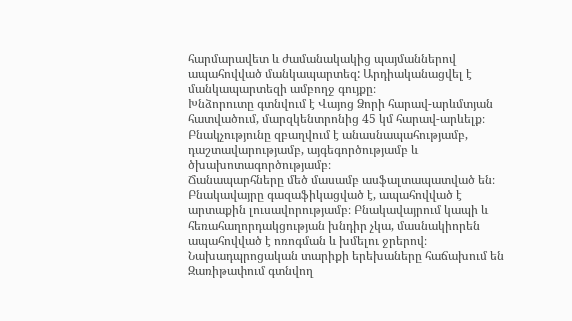հարմարավետ և ժամանակակից պայմաններով ապահովված մանկապարտեզ: Արդիականացվել է մանկապարտեզի ամբողջ գույքը։
Խնձորուտը գտնվում է Վայոց Ձորի հարավ-արևմտյան հատվածում, մարզկենտրոնից 45 կմ հարավ-արևելք։ Բնակչությունը զբաղվում է անասնապահությամբ, դաշտավարությամբ, այգեգործությամբ և ծխախոտագործությամբ։
Ճանապարհները մեծ մասամբ ասֆալտապատված են։ Բնակավայրը գազաֆիկացված է, ապահովված է արտաքին լուսավորությամբ։ Բնակավայրում կապի և հեռահաղորդակցության խնդիր չկա, մասնակիորեն ապահովված է ոռոգման և խմելու ջրերով։ Նախադպրոցական տարիքի երեխաները հաճախում են Զառիթափում գտնվող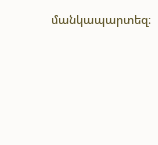մանկապարտեզ։